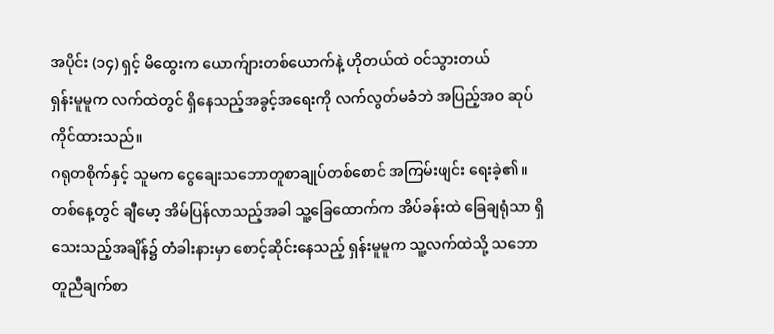အပိုင်း (၁၄) ရှင့် မိထွေးက ယောက်ျားတစ်ယောက်နဲ့ ဟိုတယ်ထဲ ဝင်သွားတယ်
ရှန်းမူမူက လက်ထဲတွင် ရှိနေသည့်အခွင့်အရေးကို လက်လွတ်မခံဘဲ အပြည့်အဝ ဆုပ်ကိုင်ထားသည်။
ဂရုတစိုက်နှင့် သူမက ငွေချေးသဘောတူစာချုပ်တစ်စောင် အကြမ်းဖျင်း ရေးခဲ့၏။
တစ်နေ့တွင် ချီမော့ အိမ်ပြန်လာသည့်အခါ သူ့ခြေထောက်က အိပ်ခန်းထဲ ခြေချရုံသာ ရှိသေးသည့်အချိန်၌ တံခါးနားမှာ စောင့်ဆိုင်းနေသည့် ရှန်းမူမူက သူ့လက်ထဲသို့ သဘောတူညီချက်စာ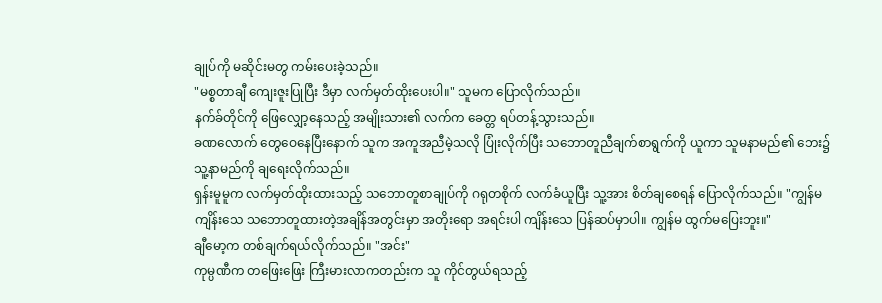ချုပ်ကို မဆိုင်းမတွ ကမ်းပေးခဲ့သည်။
"မစ္စတာချီ ကျေးဇူးပြုပြီး ဒီမှာ လက်မှတ်ထိုးပေးပါ။" သူမက ပြောလိုက်သည်။
နက်ခ်တိုင်ကို ဖြေလျှော့နေသည့် အမျိုးသား၏ လက်က ခေတ္တ ရပ်တန့်သွားသည်။
ခဏလောက် တွေဝေနေပြီးနောက် သူက အကူအညီမဲ့သလို ပြုံးလိုက်ပြီး သဘောတူညီချက်စာရွက်ကို ယူကာ သူမနာမည်၏ ဘေး၌ သူ့နာမည်ကို ချရေးလိုက်သည်။
ရှန်းမူမူက လက်မှတ်ထိုးထားသည့် သဘောတူစာချုပ်ကို ဂရုတစိုက် လက်ခံယူပြီး သူ့အား စိတ်ချစေရန် ပြောလိုက်သည်။ "ကျွန်မ ကျိန်းသေ သဘောတူထားတဲ့အချိန်အတွင်းမှာ အတိုးရော အရင်းပါ ကျိန်းသေ ပြန်ဆပ်မှာပါ။ ကျွန်မ ထွက်မပြေးဘူး။"
ချီမော့က တစ်ချက်ရယ်လိုက်သည်။ "အင်း"
ကုမ္ပဏီက တဖြေးဖြေး ကြီးမားလာကတည်းက သူ ကိုင်တွယ်ရသည့်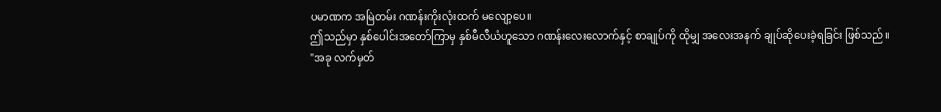ပမာဏက အမြဲတမ်း ဂဏန်းကိုးလုံးထက် မလျော့ပေ။
ဤသည်မှာ နှစ်ပေါင်းအတော်ကြာမှ နှစ်မီလီယံဟူသော ဂဏန်းလေးလောက်နှင့် စာချုပ်ကို ထိုမျှ အလေးအနက် ချုပ်ဆိုပေးခဲ့ရခြင်း ဖြစ်သည်။
"အခု လက်မှတ်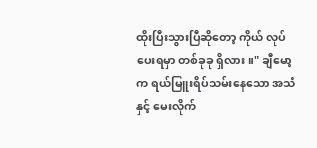ထိုးပြီးသွားပြီဆိုတော့ ကိုယ် လုပ်ပေးရမှာ တစ်ခုခု ရှိလား။" ချီမော့က ရယ်မြူးရိပ်သမ်းနေသော အသံနှင့် မေးလိုက်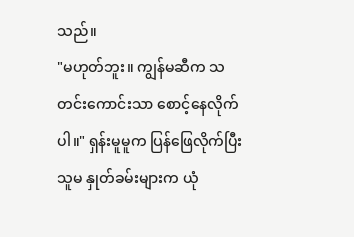သည်။
"မဟုတ်ဘူး။ ကျွန်မဆီက သတင်းကောင်းသာ စောင့်နေလိုက်ပါ။" ရှန်းမူမူက ပြန်ဖြေလိုက်ပြီး သူမ နှုတ်ခမ်းများက ယုံ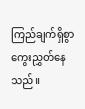ကြည်ချက်ရှိစွာ ကွေးညွှတ်နေသည်။